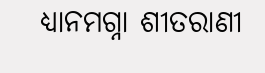ଧ୍ଯାନମଗ୍ନା ଶୀତରାଣୀ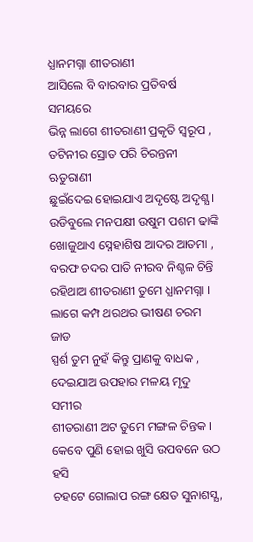ଧ୍ଯାନମଗ୍ନା ଶୀତରାଣୀ
ଆସିଲେ ବି ବାରବାର ପ୍ରତିବର୍ଷ ସମୟରେ
ଭିନ୍ନ ଲାଗେ ଶୀତରାଣୀ ପ୍ରକୃତି ସ୍ବରୂପ ,
ତଟିନୀର ସ୍ରୋତ ପରି ଚିରନ୍ତନୀ ଋତୁରାଣୀ
ଛୁଇଁଦେଇ ହୋଇଯାଏ ଅଦୃଷ୍ଟେ ଅଦୃଶ୍ଯ ।
ଉଡିବୁଲେ ମନପକ୍ଷୀ ଉଷୁମ ପଶମ ଢାଙ୍କି
ଖୋଜୁଥାଏ ସ୍ନେହାଶିଷ ଆଦର ଆତମା ,
ବରଫ ଚଦର ପାତି ନୀରବ ନିଶ୍ଚଳ ଚିନ୍ତି
ରହିଥାଅ ଶୀତରାଣୀ ତୁମେ ଧ୍ଯାନମଗ୍ନା ।
ଲାଗେ କମ୍ପ ଥରଥର ଭୀଷଣ ଚରମ ଜାଡ
ସ୍ପର୍ଶ ତୁମ ନୁହଁ କିନ୍ତୁ ପ୍ରାଣକୁ ବାଧକ ,
ଦେଇଯାଅ ଉପହାର ମଳୟ ମୃଦୁ ସମୀର
ଶୀତରାଣୀ ଅଟ ତୁମେ ମଙ୍ଗଳ ଚିନ୍ତକ ।
କେବେ ପୁଣି ହୋଇ ଖୁସି ଉପବନେ ଉଠ ହସି
ଚହଟେ ଗୋଲାପ ରଙ୍ଗ କ୍ଷେତ ସୁନାଶସ୍ଯ,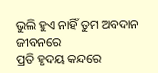ଭୁଲି ହୁଏ ନାହିଁ ତୁମ ଅବଦାନ ଜୀବନରେ
ପ୍ରତି ହୃଦୟ କନ୍ଦରେ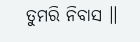ତୁମରି ନିବାସ ।।